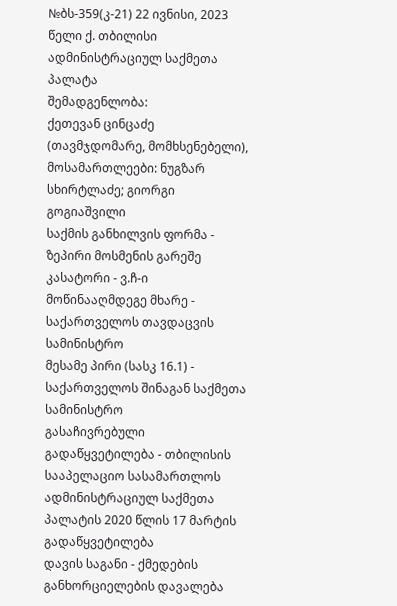№ბს-359(კ-21) 22 ივნისი, 2023 წელი ქ. თბილისი
ადმინისტრაციულ საქმეთა პალატა
შემადგენლობა:
ქეთევან ცინცაძე (თავმჯდომარე, მომხსენებელი),
მოსამართლეები: ნუგზარ სხირტლაძე; გიორგი გოგიაშვილი
საქმის განხილვის ფორმა - ზეპირი მოსმენის გარეშე
კასატორი - ვ.ჩ-ი
მოწინააღმდეგე მხარე - საქართველოს თავდაცვის სამინისტრო
მესამე პირი (სასკ 16.1) - საქართველოს შინაგან საქმეთა სამინისტრო
გასაჩივრებული გადაწყვეტილება - თბილისის სააპელაციო სასამართლოს ადმინისტრაციულ საქმეთა პალატის 2020 წლის 17 მარტის გადაწყვეტილება
დავის საგანი - ქმედების განხორციელების დავალება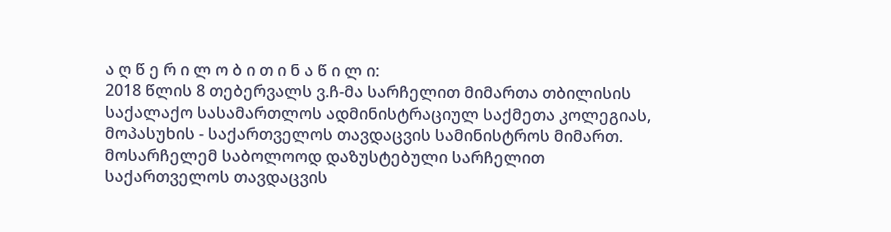ა ღ წ ე რ ი ლ ო ბ ი თ ი ნ ა წ ი ლ ი:
2018 წლის 8 თებერვალს ვ.ჩ-მა სარჩელით მიმართა თბილისის საქალაქო სასამართლოს ადმინისტრაციულ საქმეთა კოლეგიას, მოპასუხის - საქართველოს თავდაცვის სამინისტროს მიმართ.
მოსარჩელემ საბოლოოდ დაზუსტებული სარჩელით საქართველოს თავდაცვის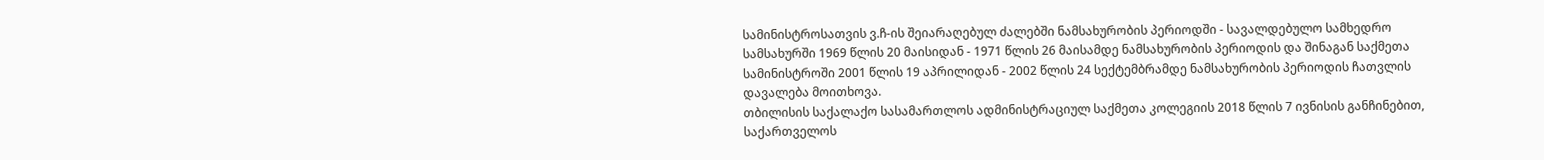სამინისტროსათვის ვ.ჩ-ის შეიარაღებულ ძალებში ნამსახურობის პერიოდში - სავალდებულო სამხედრო სამსახურში 1969 წლის 20 მაისიდან - 1971 წლის 26 მაისამდე ნამსახურობის პერიოდის და შინაგან საქმეთა სამინისტროში 2001 წლის 19 აპრილიდან - 2002 წლის 24 სექტემბრამდე ნამსახურობის პერიოდის ჩათვლის დავალება მოითხოვა.
თბილისის საქალაქო სასამართლოს ადმინისტრაციულ საქმეთა კოლეგიის 2018 წლის 7 ივნისის განჩინებით, საქართველოს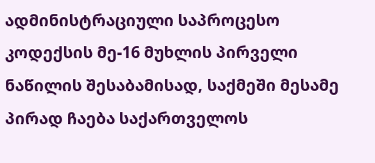ადმინისტრაციული საპროცესო კოდექსის მე-16 მუხლის პირველი ნაწილის შესაბამისად, საქმეში მესამე პირად ჩაება საქართველოს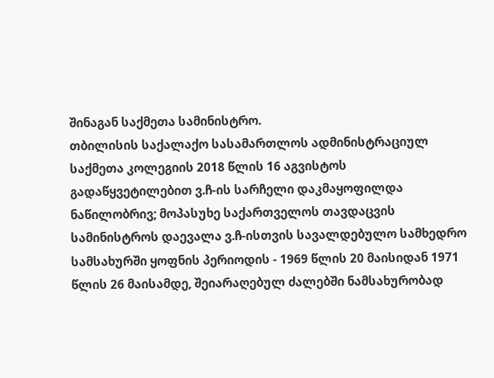შინაგან საქმეთა სამინისტრო.
თბილისის საქალაქო სასამართლოს ადმინისტრაციულ საქმეთა კოლეგიის 2018 წლის 16 აგვისტოს გადაწყვეტილებით ვ.ჩ-ის სარჩელი დაკმაყოფილდა ნაწილობრივ; მოპასუხე საქართველოს თავდაცვის სამინისტროს დაევალა ვ.ჩ-ისთვის სავალდებულო სამხედრო სამსახურში ყოფნის პერიოდის - 1969 წლის 20 მაისიდან 1971 წლის 26 მაისამდე, შეიარაღებულ ძალებში ნამსახურობად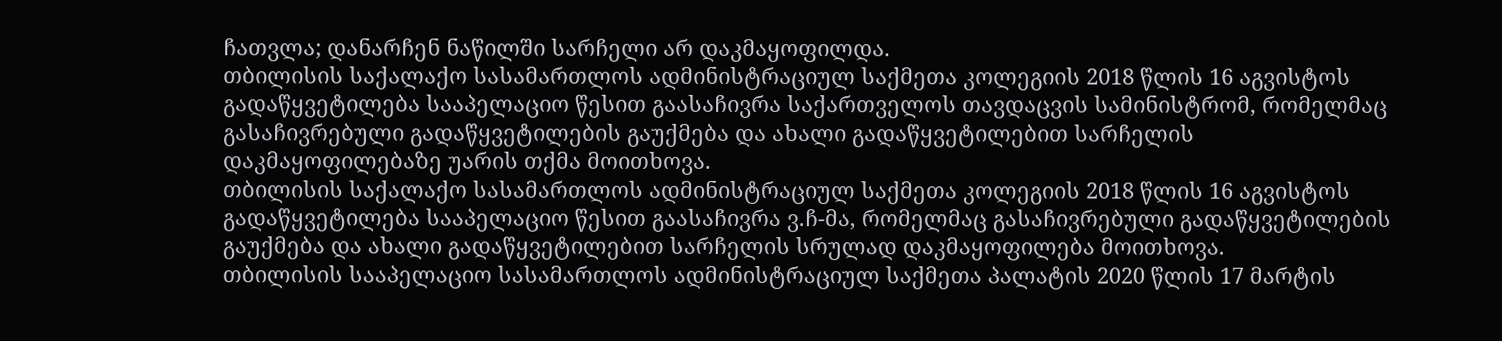ჩათვლა; დანარჩენ ნაწილში სარჩელი არ დაკმაყოფილდა.
თბილისის საქალაქო სასამართლოს ადმინისტრაციულ საქმეთა კოლეგიის 2018 წლის 16 აგვისტოს გადაწყვეტილება სააპელაციო წესით გაასაჩივრა საქართველოს თავდაცვის სამინისტრომ, რომელმაც გასაჩივრებული გადაწყვეტილების გაუქმება და ახალი გადაწყვეტილებით სარჩელის დაკმაყოფილებაზე უარის თქმა მოითხოვა.
თბილისის საქალაქო სასამართლოს ადმინისტრაციულ საქმეთა კოლეგიის 2018 წლის 16 აგვისტოს გადაწყვეტილება სააპელაციო წესით გაასაჩივრა ვ.ჩ-მა, რომელმაც გასაჩივრებული გადაწყვეტილების გაუქმება და ახალი გადაწყვეტილებით სარჩელის სრულად დაკმაყოფილება მოითხოვა.
თბილისის სააპელაციო სასამართლოს ადმინისტრაციულ საქმეთა პალატის 2020 წლის 17 მარტის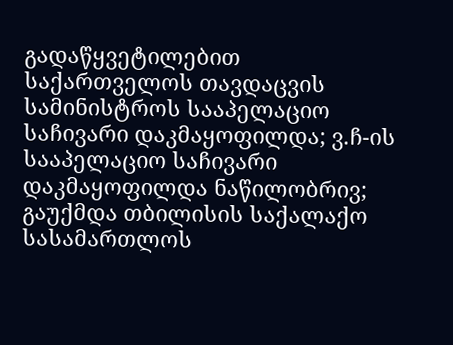გადაწყვეტილებით საქართველოს თავდაცვის სამინისტროს სააპელაციო საჩივარი დაკმაყოფილდა; ვ.ჩ-ის სააპელაციო საჩივარი დაკმაყოფილდა ნაწილობრივ; გაუქმდა თბილისის საქალაქო სასამართლოს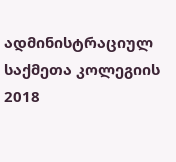ადმინისტრაციულ საქმეთა კოლეგიის 2018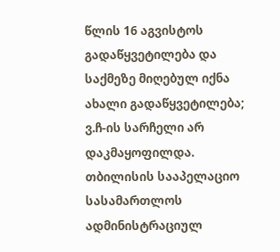წლის 16 აგვისტოს გადაწყვეტილება და საქმეზე მიღებულ იქნა ახალი გადაწყვეტილება; ვ.ჩ-ის სარჩელი არ დაკმაყოფილდა.
თბილისის სააპელაციო სასამართლოს ადმინისტრაციულ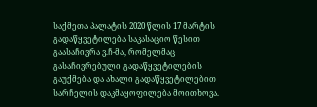საქმეთა პალატის 2020 წლის 17 მარტის გადაწყვეტილება საკასაციო წესით გაასაჩივრა ვ.ჩ-მა, რომელმაც გასაჩივრებული გადაწყვეტილების გაუქმება და ახალი გადაწყვეტილებით სარჩელის დაკმაყოფილება მოითხოვა.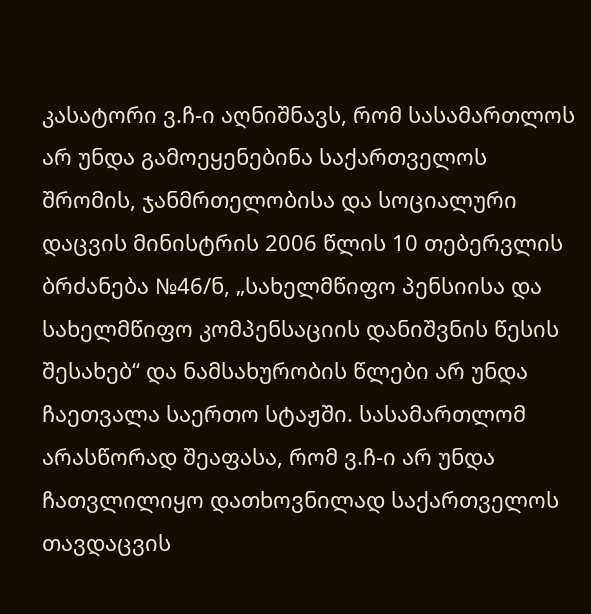კასატორი ვ.ჩ-ი აღნიშნავს, რომ სასამართლოს არ უნდა გამოეყენებინა საქართველოს შრომის, ჯანმრთელობისა და სოციალური დაცვის მინისტრის 2006 წლის 10 თებერვლის ბრძანება №46/ნ, „სახელმწიფო პენსიისა და სახელმწიფო კომპენსაციის დანიშვნის წესის შესახებ“ და ნამსახურობის წლები არ უნდა ჩაეთვალა საერთო სტაჟში. სასამართლომ არასწორად შეაფასა, რომ ვ.ჩ-ი არ უნდა ჩათვლილიყო დათხოვნილად საქართველოს თავდაცვის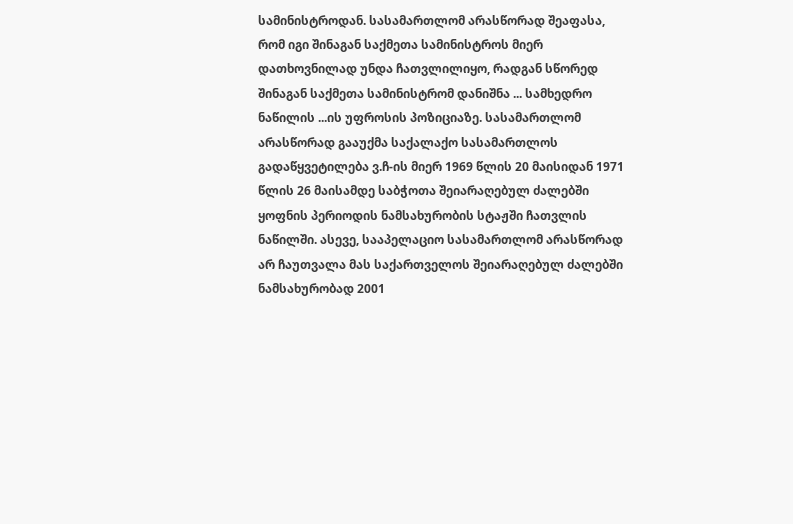სამინისტროდან. სასამართლომ არასწორად შეაფასა, რომ იგი შინაგან საქმეთა სამინისტროს მიერ დათხოვნილად უნდა ჩათვლილიყო, რადგან სწორედ შინაგან საქმეთა სამინისტრომ დანიშნა ... სამხედრო ნაწილის ...ის უფროსის პოზიციაზე. სასამართლომ არასწორად გააუქმა საქალაქო სასამართლოს გადაწყვეტილება ვ.ჩ-ის მიერ 1969 წლის 20 მაისიდან 1971 წლის 26 მაისამდე საბჭოთა შეიარაღებულ ძალებში ყოფნის პერიოდის ნამსახურობის სტაჟში ჩათვლის ნაწილში. ასევე, სააპელაციო სასამართლომ არასწორად არ ჩაუთვალა მას საქართველოს შეიარაღებულ ძალებში ნამსახურობად 2001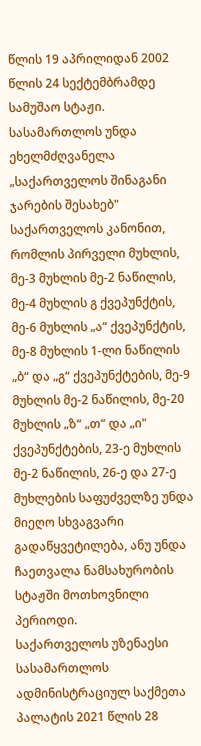წლის 19 აპრილიდან 2002 წლის 24 სექტემბრამდე სამუშაო სტაჟი. სასამართლოს უნდა ეხელმძღვანელა „საქართველოს შინაგანი ჯარების შესახებ" საქართველოს კანონით, რომლის პირველი მუხლის, მე-3 მუხლის მე-2 ნაწილის, მე-4 მუხლის გ ქვეპუნქტის, მე-6 მუხლის „ა“ ქვეპუნქტის, მე-8 მუხლის 1-ლი ნაწილის „ბ“ და „გ“ ქვეპუნქტების, მე-9 მუხლის მე-2 ნაწილის, მე-20 მუხლის „ზ“ „თ“ და „ი" ქვეპუნქტების, 23-ე მუხლის მე-2 ნაწილის, 26-ე და 27-ე მუხლების საფუძველზე უნდა მიეღო სხვაგვარი გადაწყვეტილება, ანუ უნდა ჩაეთვალა ნამსახურობის სტაჟში მოთხოვნილი პერიოდი.
საქართველოს უზენაესი სასამართლოს ადმინისტრაციულ საქმეთა პალატის 2021 წლის 28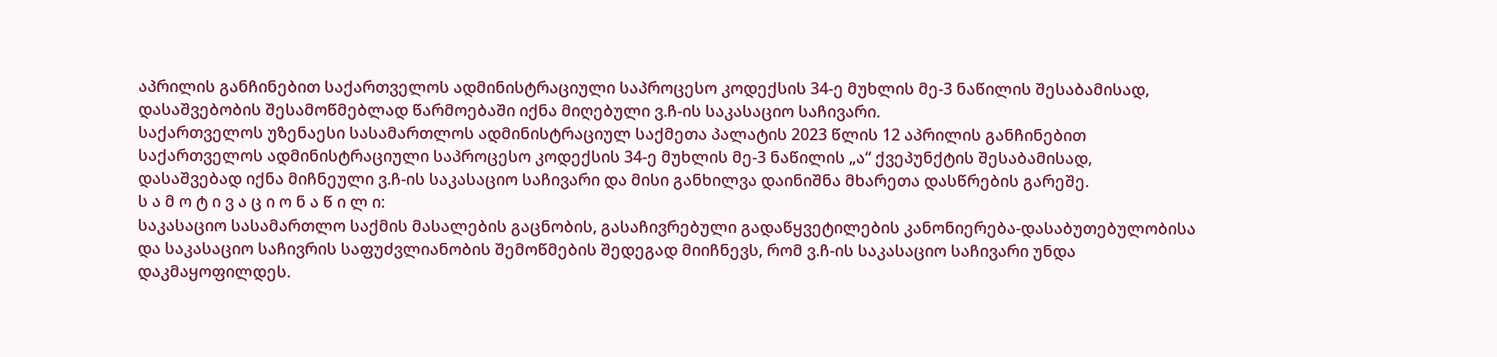აპრილის განჩინებით საქართველოს ადმინისტრაციული საპროცესო კოდექსის 34-ე მუხლის მე-3 ნაწილის შესაბამისად, დასაშვებობის შესამოწმებლად წარმოებაში იქნა მიღებული ვ.ჩ-ის საკასაციო საჩივარი.
საქართველოს უზენაესი სასამართლოს ადმინისტრაციულ საქმეთა პალატის 2023 წლის 12 აპრილის განჩინებით საქართველოს ადმინისტრაციული საპროცესო კოდექსის 34-ე მუხლის მე-3 ნაწილის „ა“ ქვეპუნქტის შესაბამისად, დასაშვებად იქნა მიჩნეული ვ.ჩ-ის საკასაციო საჩივარი და მისი განხილვა დაინიშნა მხარეთა დასწრების გარეშე.
ს ა მ ო ტ ი ვ ა ც ი ო ნ ა წ ი ლ ი:
საკასაციო სასამართლო საქმის მასალების გაცნობის, გასაჩივრებული გადაწყვეტილების კანონიერება-დასაბუთებულობისა და საკასაციო საჩივრის საფუძვლიანობის შემოწმების შედეგად მიიჩნევს, რომ ვ.ჩ-ის საკასაციო საჩივარი უნდა დაკმაყოფილდეს.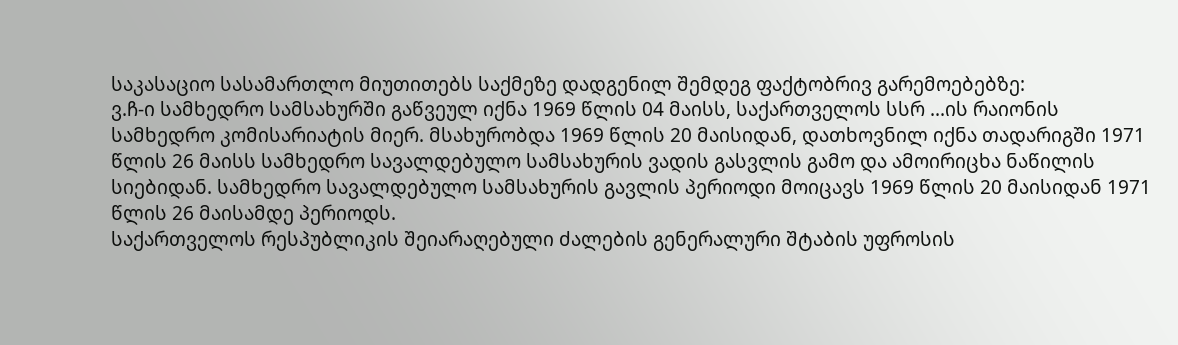საკასაციო სასამართლო მიუთითებს საქმეზე დადგენილ შემდეგ ფაქტობრივ გარემოებებზე:
ვ.ჩ-ი სამხედრო სამსახურში გაწვეულ იქნა 1969 წლის 04 მაისს, საქართველოს სსრ ...ის რაიონის სამხედრო კომისარიატის მიერ. მსახურობდა 1969 წლის 20 მაისიდან, დათხოვნილ იქნა თადარიგში 1971 წლის 26 მაისს სამხედრო სავალდებულო სამსახურის ვადის გასვლის გამო და ამოირიცხა ნაწილის სიებიდან. სამხედრო სავალდებულო სამსახურის გავლის პერიოდი მოიცავს 1969 წლის 20 მაისიდან 1971 წლის 26 მაისამდე პერიოდს.
საქართველოს რესპუბლიკის შეიარაღებული ძალების გენერალური შტაბის უფროსის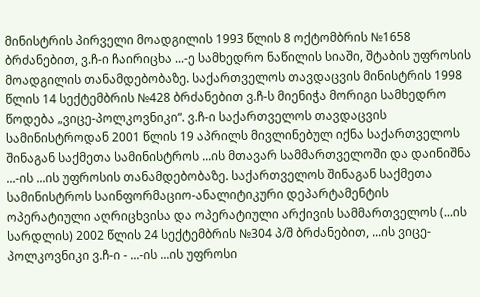მინისტრის პირველი მოადგილის 1993 წლის 8 ოქტომბრის №1658 ბრძანებით, ვ.ჩ-ი ჩაირიცხა ...-ე სამხედრო ნაწილის სიაში, შტაბის უფროსის მოადგილის თანამდებობაზე. საქართველოს თავდაცვის მინისტრის 1998 წლის 14 სექტემბრის №428 ბრძანებით ვ.ჩ-ს მიენიჭა მორიგი სამხედრო წოდება „ვიცე-პოლკოვნიკი“. ვ.ჩ-ი საქართველოს თავდაცვის სამინისტროდან 2001 წლის 19 აპრილს მივლინებულ იქნა საქართველოს შინაგან საქმეთა სამინისტროს ...ის მთავარ სამმართველოში და დაინიშნა ...-ის ...ის უფროსის თანამდებობაზე. საქართველოს შინაგან საქმეთა სამინისტროს საინფორმაციო-ანალიტიკური დეპარტამენტის ოპერატიული აღრიცხვისა და ოპერატიული არქივის სამმართველოს (...ის სარდლის) 2002 წლის 24 სექტემბრის №304 პ/შ ბრძანებით, ...ის ვიცე-პოლკოვნიკი ვ.ჩ-ი - ...-ის ...ის უფროსი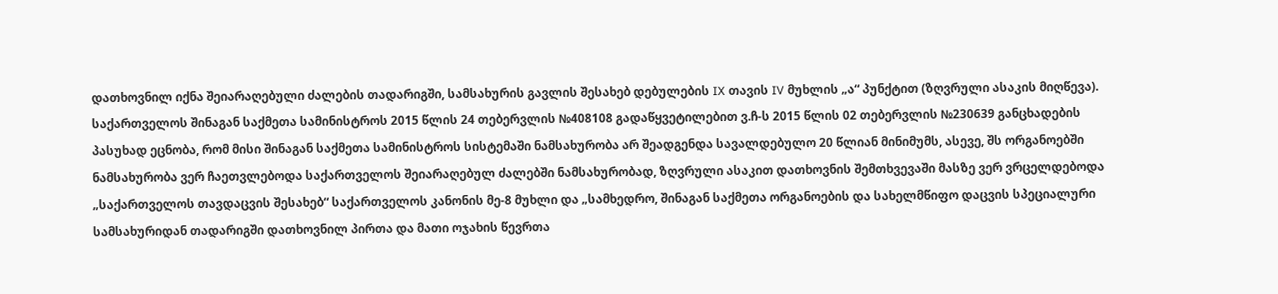დათხოვნილ იქნა შეიარაღებული ძალების თადარიგში, სამსახურის გავლის შესახებ დებულების IX თავის IV მუხლის „ა“ პუნქტით (ზღვრული ასაკის მიღწევა).
საქართველოს შინაგან საქმეთა სამინისტროს 2015 წლის 24 თებერვლის №408108 გადაწყვეტილებით ვ.ჩ-ს 2015 წლის 02 თებერვლის №230639 განცხადების პასუხად ეცნობა, რომ მისი შინაგან საქმეთა სამინისტროს სისტემაში ნამსახურობა არ შეადგენდა სავალდებულო 20 წლიან მინიმუმს, ასევე, შს ორგანოებში ნამსახურობა ვერ ჩაეთვლებოდა საქართველოს შეიარაღებულ ძალებში ნამსახურობად, ზღვრული ასაკით დათხოვნის შემთხვევაში მასზე ვერ ვრცელდებოდა „საქართველოს თავდაცვის შესახებ“ საქართველოს კანონის მე-8 მუხლი და „სამხედრო, შინაგან საქმეთა ორგანოების და სახელმწიფო დაცვის სპეციალური სამსახურიდან თადარიგში დათხოვნილ პირთა და მათი ოჯახის წევრთა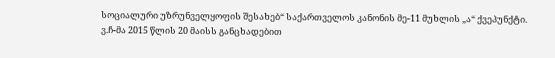სოციალური უზრუნველყოფის შესახებ“ საქართველოს კანონის მე-11 მუხლის „ა“ ქვეპუნქტი.
ვ.ჩ-მა 2015 წლის 20 მაისს განცხადებით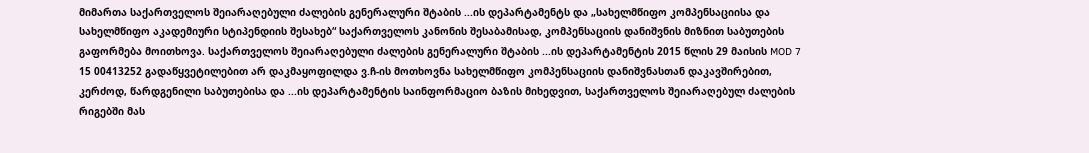მიმართა საქართველოს შეიარაღებული ძალების გენერალური შტაბის ...ის დეპარტამენტს და „სახელმწიფო კომპენსაციისა და სახელმწიფო აკადემიური სტიპენდიის შესახებ“ საქართველოს კანონის შესაბამისად, კომპენსაციის დანიშვნის მიზნით საბუთების გაფორმება მოითხოვა. საქართველოს შეიარაღებული ძალების გენერალური შტაბის ...ის დეპარტამენტის 2015 წლის 29 მაისის MOD 7 15 00413252 გადაწყვეტილებით არ დაკმაყოფილდა ვ.ჩ-ის მოთხოვნა სახელმწიფო კომპენსაციის დანიშვნასთან დაკავშირებით, კერძოდ, წარდგენილი საბუთებისა და ...ის დეპარტამენტის საინფორმაციო ბაზის მიხედვით, საქართველოს შეიარაღებულ ძალების რიგებში მას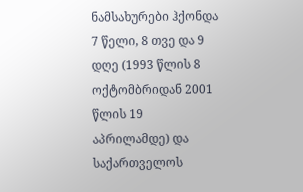ნამსახურები ჰქონდა 7 წელი, 8 თვე და 9 დღე (1993 წლის 8 ოქტომბრიდან 2001 წლის 19 აპრილამდე) და საქართველოს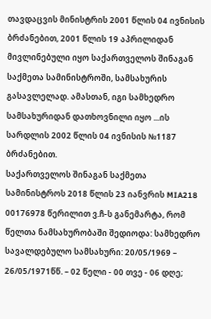თავდაცვის მინისტრის 2001 წლის 04 ივნისის ბრძანებით, 2001 წლის 19 აპრილიდან მივლინებული იყო საქართველოს შინაგან საქმეთა სამინისტროში, სამსახურის გასავლელად. ამასთან, იგი სამხედრო სამსახურიდან დათხოვნილი იყო ...ის სარდლის 2002 წლის 04 ივნისის №1187 ბრძანებით.
საქართველოს შინაგან საქმეთა სამინისტროს 2018 წლის 23 იანვრის MIA218 00176978 წერილით ვ.ჩ-ს განემარტა, რომ წელთა ნამსახურობაში შედიოდა: სამხედრო სავალდებულო სამსახური: 20/05/1969 – 26/05/1971წწ. – 02 წელი - 00 თვე - 06 დღე;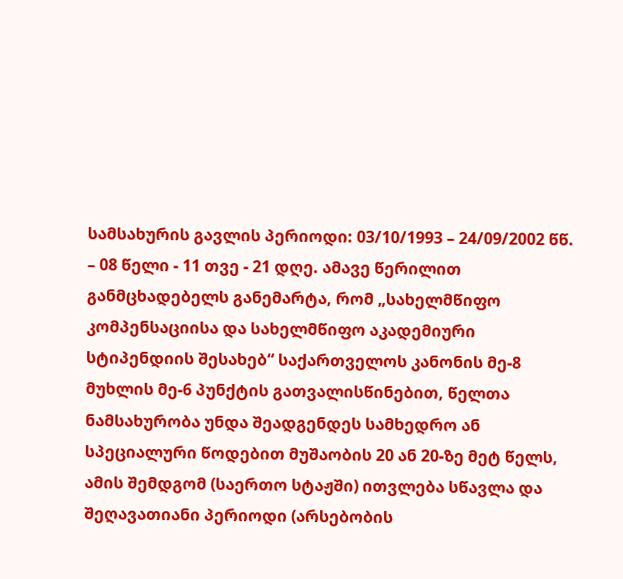სამსახურის გავლის პერიოდი: 03/10/1993 – 24/09/2002 წწ. – 08 წელი - 11 თვე - 21 დღე. ამავე წერილით განმცხადებელს განემარტა, რომ „სახელმწიფო კომპენსაციისა და სახელმწიფო აკადემიური სტიპენდიის შესახებ“ საქართველოს კანონის მე-8 მუხლის მე-6 პუნქტის გათვალისწინებით, წელთა ნამსახურობა უნდა შეადგენდეს სამხედრო ან სპეციალური წოდებით მუშაობის 20 ან 20-ზე მეტ წელს, ამის შემდგომ (საერთო სტაჟში) ითვლება სწავლა და შეღავათიანი პერიოდი (არსებობის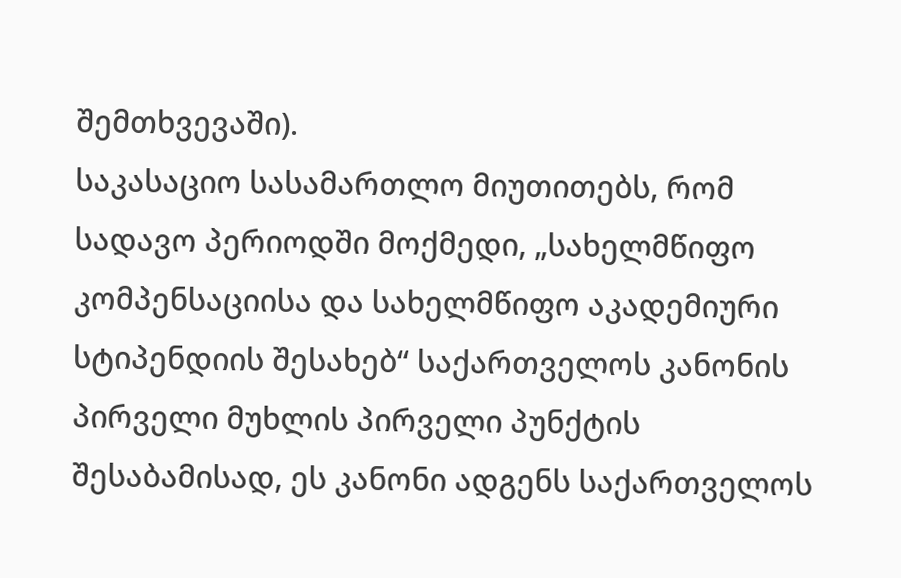შემთხვევაში).
საკასაციო სასამართლო მიუთითებს, რომ სადავო პერიოდში მოქმედი, „სახელმწიფო კომპენსაციისა და სახელმწიფო აკადემიური სტიპენდიის შესახებ“ საქართველოს კანონის პირველი მუხლის პირველი პუნქტის შესაბამისად, ეს კანონი ადგენს საქართველოს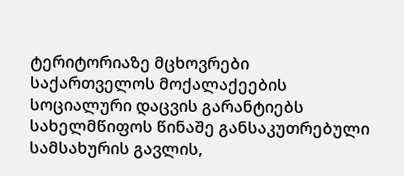ტერიტორიაზე მცხოვრები საქართველოს მოქალაქეების სოციალური დაცვის გარანტიებს სახელმწიფოს წინაშე განსაკუთრებული სამსახურის გავლის,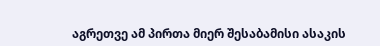აგრეთვე ამ პირთა მიერ შესაბამისი ასაკის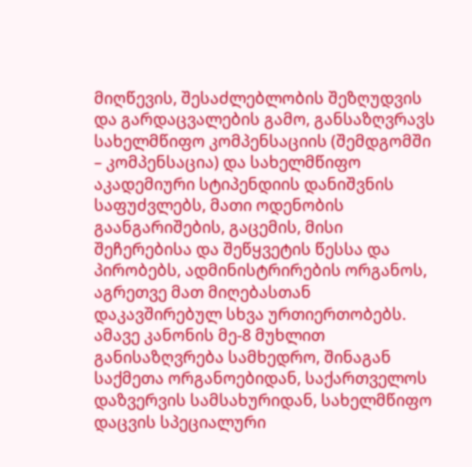მიღწევის, შესაძლებლობის შეზღუდვის და გარდაცვალების გამო, განსაზღვრავს სახელმწიფო კომპენსაციის (შემდგომში – კომპენსაცია) და სახელმწიფო აკადემიური სტიპენდიის დანიშვნის საფუძვლებს, მათი ოდენობის გაანგარიშების, გაცემის, მისი შეჩერებისა და შეწყვეტის წესსა და პირობებს, ადმინისტრირების ორგანოს, აგრეთვე მათ მიღებასთან დაკავშირებულ სხვა ურთიერთობებს.
ამავე კანონის მე-8 მუხლით განისაზღვრება სამხედრო, შინაგან საქმეთა ორგანოებიდან, საქართველოს დაზვერვის სამსახურიდან, სახელმწიფო დაცვის სპეციალური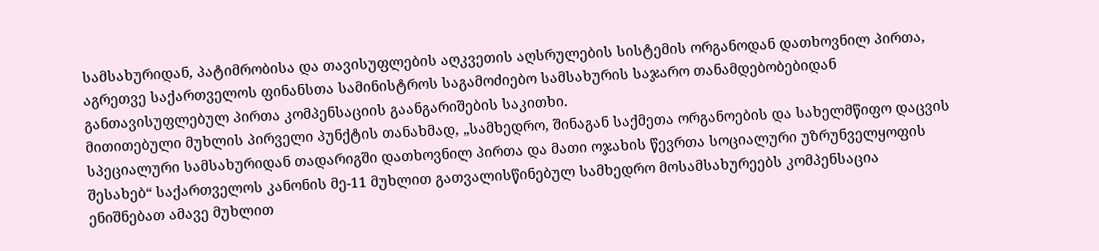სამსახურიდან, პატიმრობისა და თავისუფლების აღკვეთის აღსრულების სისტემის ორგანოდან დათხოვნილ პირთა, აგრეთვე საქართველოს ფინანსთა სამინისტროს საგამოძიებო სამსახურის საჯარო თანამდებობებიდან განთავისუფლებულ პირთა კომპენსაციის გაანგარიშების საკითხი.
მითითებული მუხლის პირველი პუნქტის თანახმად, „სამხედრო, შინაგან საქმეთა ორგანოების და სახელმწიფო დაცვის სპეციალური სამსახურიდან თადარიგში დათხოვნილ პირთა და მათი ოჯახის წევრთა სოციალური უზრუნველყოფის შესახებ“ საქართველოს კანონის მე-11 მუხლით გათვალისწინებულ სამხედრო მოსამსახურეებს კომპენსაცია ენიშნებათ ამავე მუხლით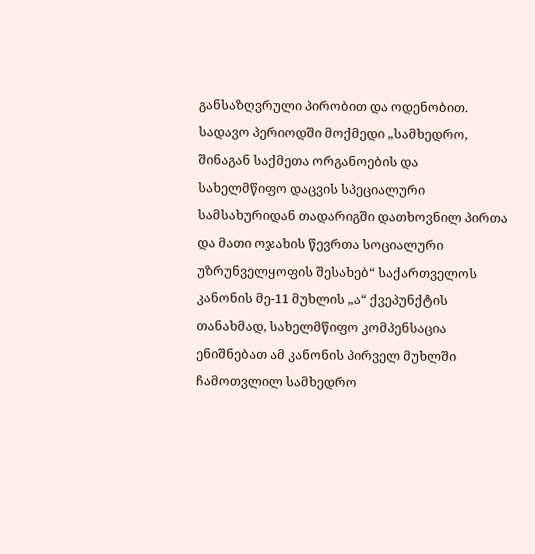განსაზღვრული პირობით და ოდენობით.
სადავო პერიოდში მოქმედი „სამხედრო, შინაგან საქმეთა ორგანოების და სახელმწიფო დაცვის სპეციალური სამსახურიდან თადარიგში დათხოვნილ პირთა და მათი ოჯახის წევრთა სოციალური უზრუნველყოფის შესახებ“ საქართველოს კანონის მე-11 მუხლის „ა“ ქვეპუნქტის თანახმად, სახელმწიფო კომპენსაცია ენიშნებათ ამ კანონის პირველ მუხლში ჩამოთვლილ სამხედრო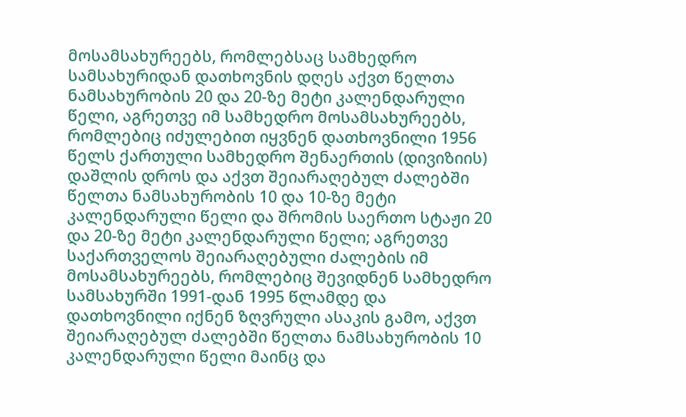მოსამსახურეებს, რომლებსაც სამხედრო სამსახურიდან დათხოვნის დღეს აქვთ წელთა ნამსახურობის 20 და 20-ზე მეტი კალენდარული წელი, აგრეთვე იმ სამხედრო მოსამსახურეებს, რომლებიც იძულებით იყვნენ დათხოვნილი 1956 წელს ქართული სამხედრო შენაერთის (დივიზიის) დაშლის დროს და აქვთ შეიარაღებულ ძალებში წელთა ნამსახურობის 10 და 10-ზე მეტი კალენდარული წელი და შრომის საერთო სტაჟი 20 და 20-ზე მეტი კალენდარული წელი; აგრეთვე საქართველოს შეიარაღებული ძალების იმ მოსამსახურეებს, რომლებიც შევიდნენ სამხედრო სამსახურში 1991-დან 1995 წლამდე და დათხოვნილი იქნენ ზღვრული ასაკის გამო, აქვთ შეიარაღებულ ძალებში წელთა ნამსახურობის 10 კალენდარული წელი მაინც და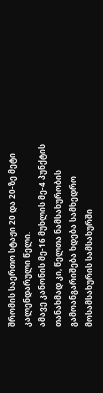შრომის საერთო სტაჟი 20 და 20-ზე მეტი კალენდარული წელი.
ამავე კანონის მე-16 მუხლის მე-4 პუნქტის თანახმად კი, წელთა ნამსახურობის გამოანგარიშება ხდება სამხედრო მოსამსახურის სამსახურში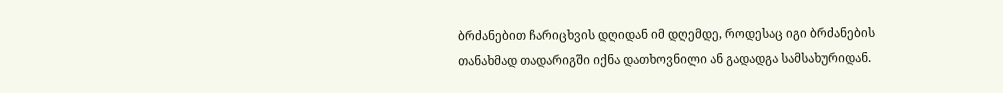ბრძანებით ჩარიცხვის დღიდან იმ დღემდე, როდესაც იგი ბრძანების თანახმად თადარიგში იქნა დათხოვნილი ან გადადგა სამსახურიდან.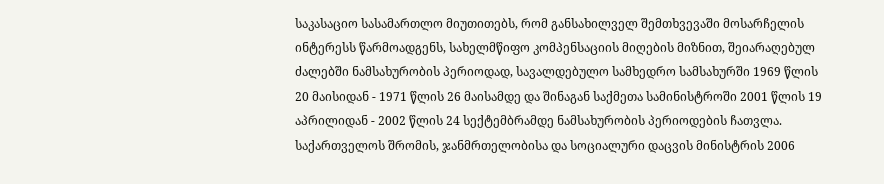საკასაციო სასამართლო მიუთითებს, რომ განსახილველ შემთხვევაში მოსარჩელის ინტერესს წარმოადგენს, სახელმწიფო კომპენსაციის მიღების მიზნით, შეიარაღებულ ძალებში ნამსახურობის პერიოდად, სავალდებულო სამხედრო სამსახურში 1969 წლის 20 მაისიდან - 1971 წლის 26 მაისამდე და შინაგან საქმეთა სამინისტროში 2001 წლის 19 აპრილიდან - 2002 წლის 24 სექტემბრამდე ნამსახურობის პერიოდების ჩათვლა.
საქართველოს შრომის, ჯანმრთელობისა და სოციალური დაცვის მინისტრის 2006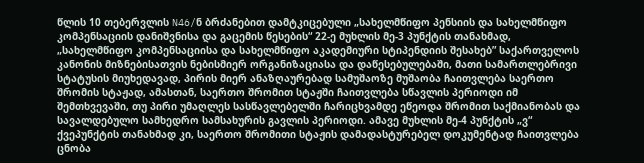წლის 10 თებერვლის N46/ნ ბრძანებით დამტკიცებული „სახელმწიფო პენსიის და სახელმწიფო კომპენსაციის დანიშვნისა და გაცემის წესების“ 22-ე მუხლის მე-3 პუნქტის თანახმად, „სახელმწიფო კომპენსაციისა და სახელმწიფო აკადემიური სტიპენდიის შესახებ” საქართველოს კანონის მიზნებისათვის ნებისმიერ ორგანიზაციასა და დაწესებულებაში, მათი სამართლებრივი სტატუსის მიუხედავად, პირის მიერ ანაზღაურებად სამუშაოზე მუშაობა ჩაითვლება საერთო შრომის სტაჟად, ამასთან, საერთო შრომით სტაჟში ჩაითვლება სწავლის პერიოდი იმ შემთხვევაში, თუ პირი უმაღლეს სასწავლებელში ჩარიცხვამდე ეწეოდა შრომით საქმიანობას და სავალდებულო სამხედრო სამსახურის გავლის პერიოდი. ამავე მუხლის მე-4 პუნქტის „ვ“ ქვეპუნქტის თანახმად კი, საერთო შრომითი სტაჟის დამადასტურებელ დოკუმენტად ჩაითვლება ცნობა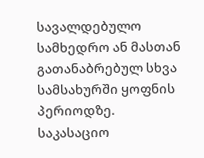სავალდებულო სამხედრო ან მასთან გათანაბრებულ სხვა სამსახურში ყოფნის პერიოდზე.
საკასაციო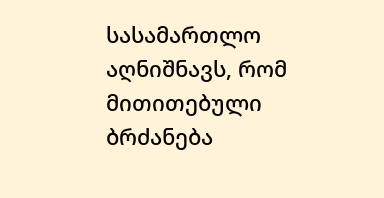სასამართლო აღნიშნავს, რომ მითითებული ბრძანება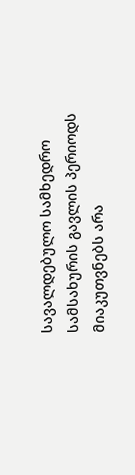სავალდებულო სამხედრო სამსახურის გავლის პერიოდს მიაკუთვნებს არა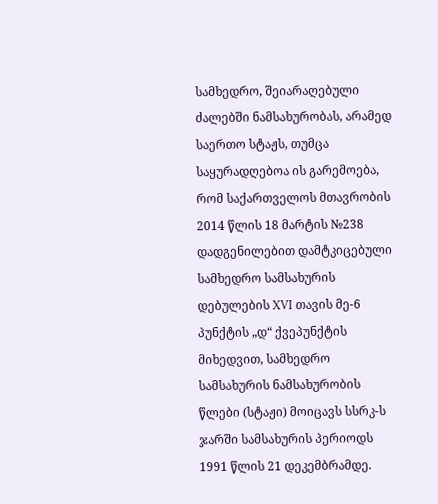სამხედრო, შეიარაღებული ძალებში ნამსახურობას, არამედ საერთო სტაჟს, თუმცა საყურადღებოა ის გარემოება, რომ საქართველოს მთავრობის 2014 წლის 18 მარტის №238 დადგენილებით დამტკიცებული სამხედრო სამსახურის დებულების XVI თავის მე-6 პუნქტის „დ“ ქვეპუნქტის მიხედვით, სამხედრო სამსახურის ნამსახურობის წლები (სტაჟი) მოიცავს სსრკ-ს ჯარში სამსახურის პერიოდს 1991 წლის 21 დეკემბრამდე.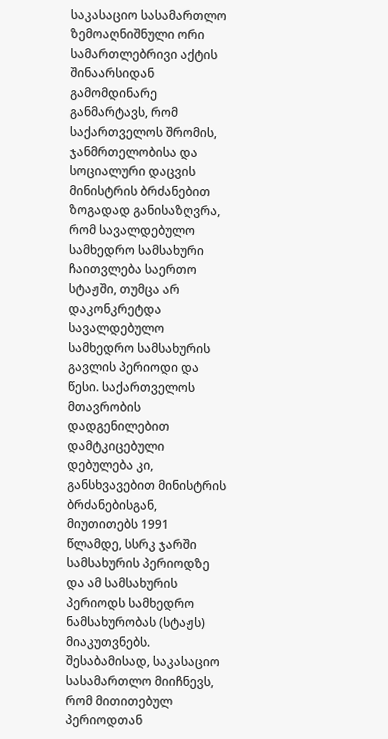საკასაციო სასამართლო ზემოაღნიშნული ორი სამართლებრივი აქტის შინაარსიდან გამომდინარე განმარტავს, რომ საქართველოს შრომის, ჯანმრთელობისა და სოციალური დაცვის მინისტრის ბრძანებით ზოგადად განისაზღვრა, რომ სავალდებულო სამხედრო სამსახური ჩაითვლება საერთო სტაჟში, თუმცა არ დაკონკრეტდა სავალდებულო სამხედრო სამსახურის გავლის პერიოდი და წესი. საქართველოს მთავრობის დადგენილებით დამტკიცებული დებულება კი, განსხვავებით მინისტრის ბრძანებისგან, მიუთითებს 1991 წლამდე, სსრკ ჯარში სამსახურის პერიოდზე და ამ სამსახურის პერიოდს სამხედრო ნამსახურობას (სტაჟს) მიაკუთვნებს. შესაბამისად, საკასაციო სასამართლო მიიჩნევს, რომ მითითებულ პერიოდთან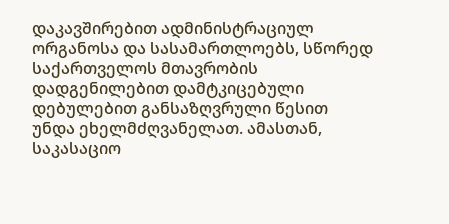დაკავშირებით ადმინისტრაციულ ორგანოსა და სასამართლოებს, სწორედ საქართველოს მთავრობის დადგენილებით დამტკიცებული დებულებით განსაზღვრული წესით უნდა ეხელმძღვანელათ. ამასთან, საკასაციო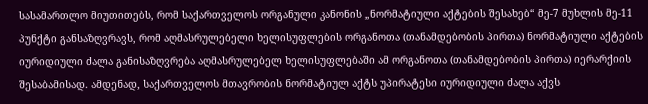სასამართლო მიუთითებს, რომ საქართველოს ორგანული კანონის „ნორმატიული აქტების შესახებ“ მე-7 მუხლის მე-11 პუნქტი განსაზღვრავს, რომ აღმასრულებელი ხელისუფლების ორგანოთა (თანამდებობის პირთა) ნორმატიული აქტების იურიდიული ძალა განისაზღვრება აღმასრულებელ ხელისუფლებაში ამ ორგანოთა (თანამდებობის პირთა) იერარქიის შესაბამისად. ამდენად, საქართველოს მთავრობის ნორმატიულ აქტს უპირატესი იურიდიული ძალა აქვს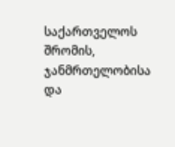საქართველოს შრომის, ჯანმრთელობისა და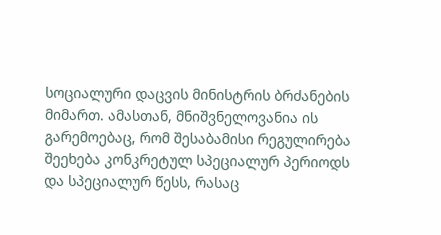სოციალური დაცვის მინისტრის ბრძანების მიმართ. ამასთან, მნიშვნელოვანია ის გარემოებაც, რომ შესაბამისი რეგულირება შეეხება კონკრეტულ სპეციალურ პერიოდს და სპეციალურ წესს, რასაც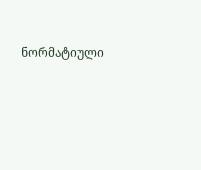ნორმატიული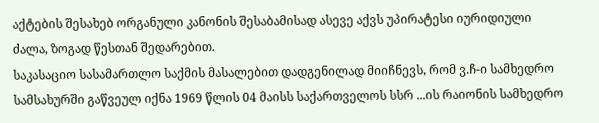აქტების შესახებ ორგანული კანონის შესაბამისად ასევე აქვს უპირატესი იურიდიული ძალა, ზოგად წესთან შედარებით.
საკასაციო სასამართლო საქმის მასალებით დადგენილად მიიჩნევს, რომ ვ.ჩ-ი სამხედრო სამსახურში გაწვეულ იქნა 1969 წლის 04 მაისს საქართველოს სსრ ...ის რაიონის სამხედრო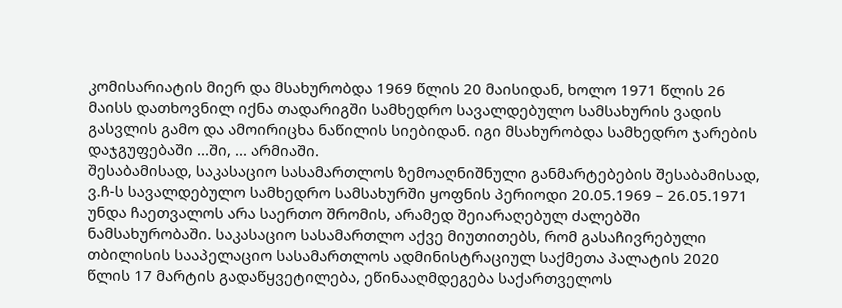კომისარიატის მიერ და მსახურობდა 1969 წლის 20 მაისიდან, ხოლო 1971 წლის 26 მაისს დათხოვნილ იქნა თადარიგში სამხედრო სავალდებულო სამსახურის ვადის გასვლის გამო და ამოირიცხა ნაწილის სიებიდან. იგი მსახურობდა სამხედრო ჯარების დაჯგუფებაში ...ში, ... არმიაში.
შესაბამისად, საკასაციო სასამართლოს ზემოაღნიშნული განმარტებების შესაბამისად, ვ.ჩ-ს სავალდებულო სამხედრო სამსახურში ყოფნის პერიოდი 20.05.1969 – 26.05.1971 უნდა ჩაეთვალოს არა საერთო შრომის, არამედ შეიარაღებულ ძალებში ნამსახურობაში. საკასაციო სასამართლო აქვე მიუთითებს, რომ გასაჩივრებული თბილისის სააპელაციო სასამართლოს ადმინისტრაციულ საქმეთა პალატის 2020 წლის 17 მარტის გადაწყვეტილება, ეწინააღმდეგება საქართველოს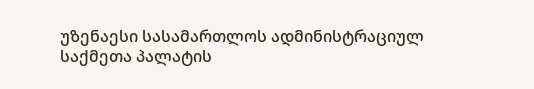უზენაესი სასამართლოს ადმინისტრაციულ საქმეთა პალატის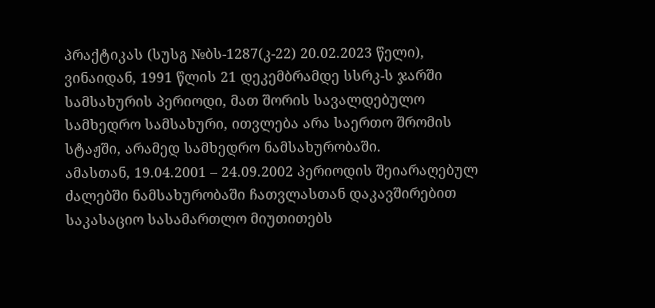პრაქტიკას (სუსგ №ბს-1287(კ-22) 20.02.2023 წელი), ვინაიდან, 1991 წლის 21 დეკემბრამდე სსრკ-ს ჯარში სამსახურის პერიოდი, მათ შორის სავალდებულო სამხედრო სამსახური, ითვლება არა საერთო შრომის სტაჟში, არამედ სამხედრო ნამსახურობაში.
ამასთან, 19.04.2001 – 24.09.2002 პერიოდის შეიარაღებულ ძალებში ნამსახურობაში ჩათვლასთან დაკავშირებით საკასაციო სასამართლო მიუთითებს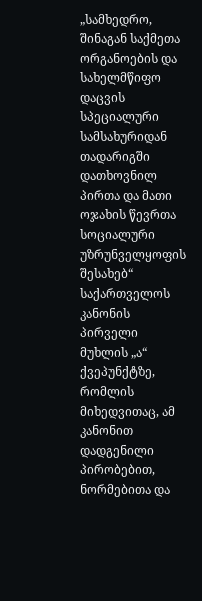„სამხედრო, შინაგან საქმეთა ორგანოების და სახელმწიფო დაცვის სპეციალური სამსახურიდან თადარიგში დათხოვნილ პირთა და მათი ოჯახის წევრთა სოციალური უზრუნველყოფის შესახებ“ საქართველოს კანონის პირველი მუხლის „ა“ ქვეპუნქტზე, რომლის მიხედვითაც, ამ კანონით დადგენილი პირობებით, ნორმებითა და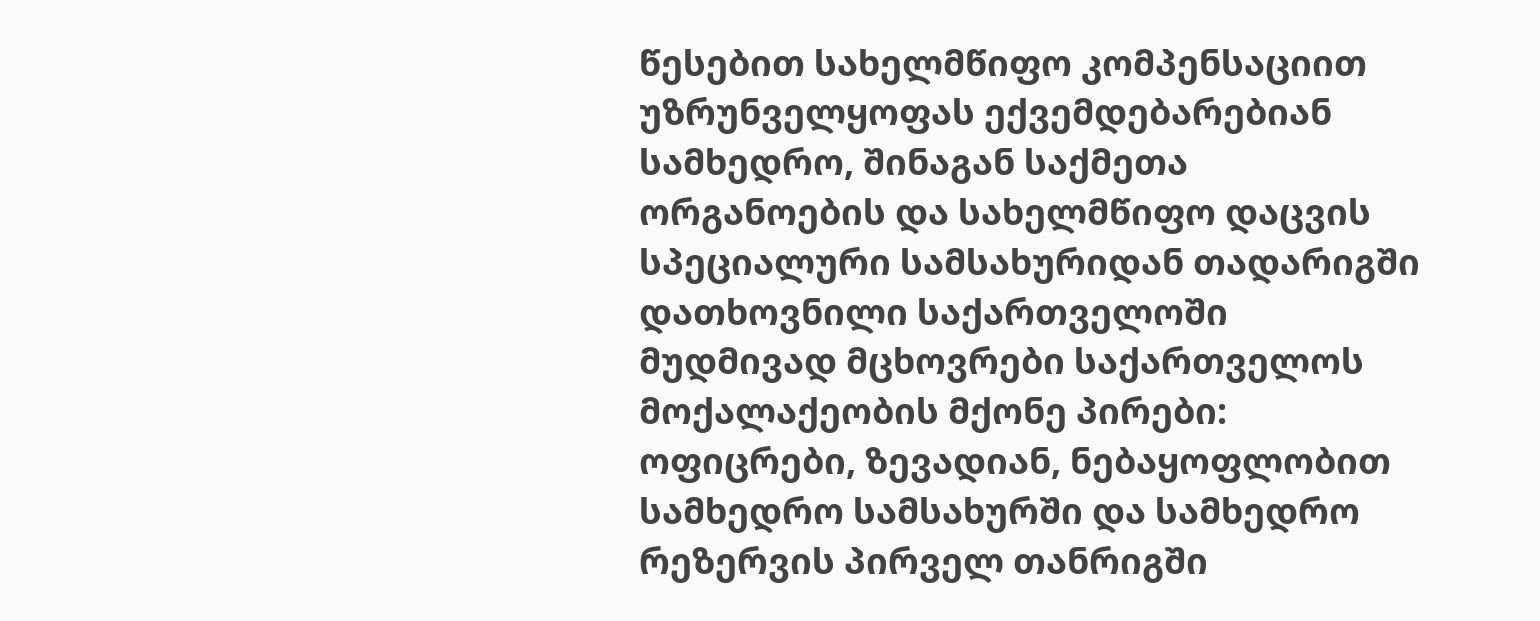წესებით სახელმწიფო კომპენსაციით უზრუნველყოფას ექვემდებარებიან სამხედრო, შინაგან საქმეთა ორგანოების და სახელმწიფო დაცვის სპეციალური სამსახურიდან თადარიგში დათხოვნილი საქართველოში მუდმივად მცხოვრები საქართველოს მოქალაქეობის მქონე პირები: ოფიცრები, ზევადიან, ნებაყოფლობით სამხედრო სამსახურში და სამხედრო რეზერვის პირველ თანრიგში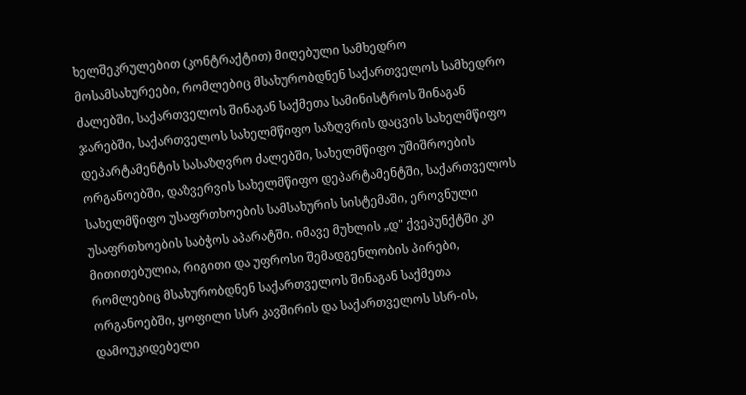ხელშეკრულებით (კონტრაქტით) მიღებული სამხედრო მოსამსახურეები, რომლებიც მსახურობდნენ საქართველოს სამხედრო ძალებში, საქართველოს შინაგან საქმეთა სამინისტროს შინაგან ჯარებში, საქართველოს სახელმწიფო საზღვრის დაცვის სახელმწიფო დეპარტამენტის სასაზღვრო ძალებში, სახელმწიფო უშიშროების ორგანოებში, დაზვერვის სახელმწიფო დეპარტამენტში, საქართველოს სახელმწიფო უსაფრთხოების სამსახურის სისტემაში, ეროვნული უსაფრთხოების საბჭოს აპარატში. იმავე მუხლის „დ" ქვეპუნქტში კი მითითებულია, რიგითი და უფროსი შემადგენლობის პირები, რომლებიც მსახურობდნენ საქართველოს შინაგან საქმეთა ორგანოებში, ყოფილი სსრ კავშირის და საქართველოს სსრ-ის, დამოუკიდებელი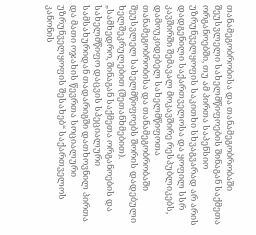თანამეგობრობისა და თანამეგობრობაში შეუსვლელი სახელმწიფოების შინაგან საქმეთა ორგანოებში, თუ ამ პირთა საპენსიო უზრუნველყოფის საკითხი სხვაგვარად არ არის დადგენილი საქართველოსა და ყოფილ სსრ კავშირში შემავალ მოკავშირე რესპუბლიკებს, დამოუკიდებელ სახელმწიფოთა თანამეგობრობისა და თანამეგობრობაში შეუსვლელ სახელმწიფოებს შორის დადებული ხელშეკრულებით (შეთანხმებით).
„სამხედრო, შინაგან საქმეთა ორგანოების და სახელმწიფო დაცვის სპეციალური სამსახურიდან თადარიგში დათხოვნილ პირთა და მათი ოჯახის წევრთა სოციალური უზრუნველყოფის შესახებ“ საქართველოს კანონის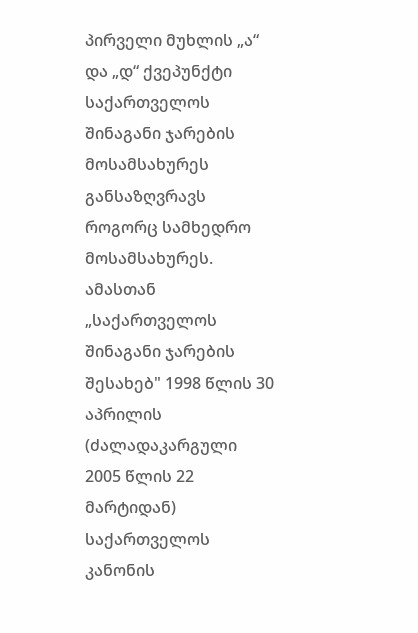პირველი მუხლის „ა“ და „დ“ ქვეპუნქტი საქართველოს შინაგანი ჯარების მოსამსახურეს განსაზღვრავს როგორც სამხედრო მოსამსახურეს. ამასთან „საქართველოს შინაგანი ჯარების შესახებ" 1998 წლის 30 აპრილის (ძალადაკარგული 2005 წლის 22 მარტიდან) საქართველოს კანონის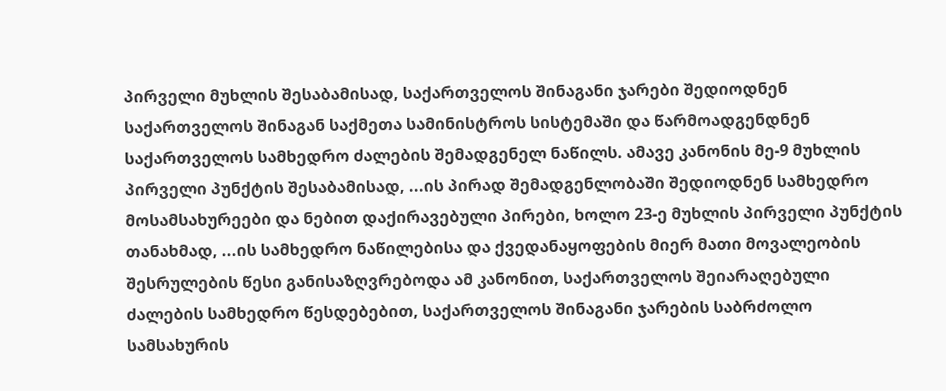პირველი მუხლის შესაბამისად, საქართველოს შინაგანი ჯარები შედიოდნენ საქართველოს შინაგან საქმეთა სამინისტროს სისტემაში და წარმოადგენდნენ საქართველოს სამხედრო ძალების შემადგენელ ნაწილს. ამავე კანონის მე-9 მუხლის პირველი პუნქტის შესაბამისად, ...ის პირად შემადგენლობაში შედიოდნენ სამხედრო მოსამსახურეები და ნებით დაქირავებული პირები, ხოლო 23-ე მუხლის პირველი პუნქტის თანახმად, ...ის სამხედრო ნაწილებისა და ქვედანაყოფების მიერ მათი მოვალეობის შესრულების წესი განისაზღვრებოდა ამ კანონით, საქართველოს შეიარაღებული ძალების სამხედრო წესდებებით, საქართველოს შინაგანი ჯარების საბრძოლო სამსახურის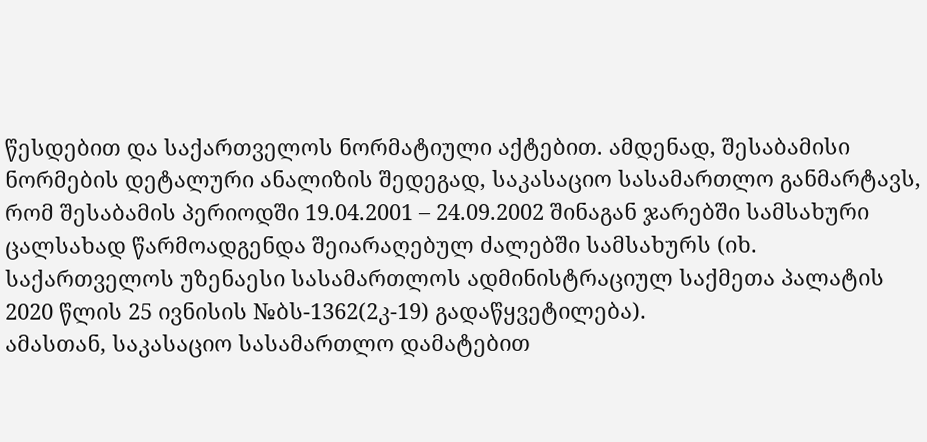წესდებით და საქართველოს ნორმატიული აქტებით. ამდენად, შესაბამისი ნორმების დეტალური ანალიზის შედეგად, საკასაციო სასამართლო განმარტავს, რომ შესაბამის პერიოდში 19.04.2001 – 24.09.2002 შინაგან ჯარებში სამსახური ცალსახად წარმოადგენდა შეიარაღებულ ძალებში სამსახურს (იხ. საქართველოს უზენაესი სასამართლოს ადმინისტრაციულ საქმეთა პალატის 2020 წლის 25 ივნისის №ბს-1362(2კ-19) გადაწყვეტილება).
ამასთან, საკასაციო სასამართლო დამატებით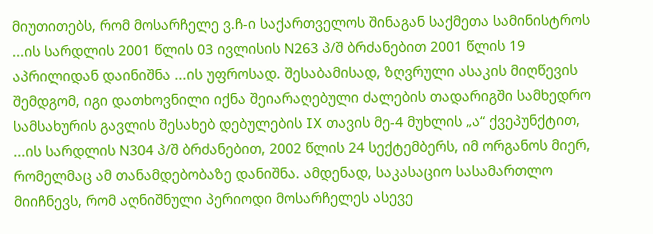მიუთითებს, რომ მოსარჩელე ვ.ჩ-ი საქართველოს შინაგან საქმეთა სამინისტროს ...ის სარდლის 2001 წლის 03 ივლისის N263 პ/შ ბრძანებით 2001 წლის 19 აპრილიდან დაინიშნა ...ის უფროსად. შესაბამისად, ზღვრული ასაკის მიღწევის შემდგომ, იგი დათხოვნილი იქნა შეიარაღებული ძალების თადარიგში სამხედრო სამსახურის გავლის შესახებ დებულების IX თავის მე-4 მუხლის „ა“ ქვეპუნქტით, ...ის სარდლის N304 პ/შ ბრძანებით, 2002 წლის 24 სექტემბერს, იმ ორგანოს მიერ, რომელმაც ამ თანამდებობაზე დანიშნა. ამდენად, საკასაციო სასამართლო მიიჩნევს, რომ აღნიშნული პერიოდი მოსარჩელეს ასევე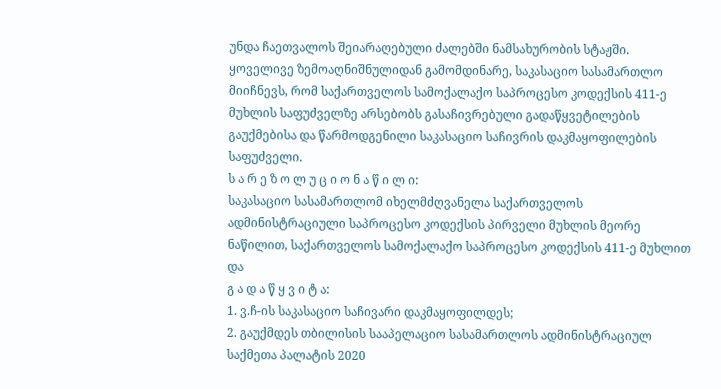უნდა ჩაეთვალოს შეიარაღებული ძალებში ნამსახურობის სტაჟში.
ყოველივე ზემოაღნიშნულიდან გამომდინარე, საკასაციო სასამართლო მიიჩნევს, რომ საქართველოს სამოქალაქო საპროცესო კოდექსის 411-ე მუხლის საფუძველზე არსებობს გასაჩივრებული გადაწყვეტილების გაუქმებისა და წარმოდგენილი საკასაციო საჩივრის დაკმაყოფილების საფუძველი.
ს ა რ ე ზ ო ლ უ ც ი ო ნ ა წ ი ლ ი:
საკასაციო სასამართლომ იხელმძღვანელა საქართველოს ადმინისტრაციული საპროცესო კოდექსის პირველი მუხლის მეორე ნაწილით, საქართველოს სამოქალაქო საპროცესო კოდექსის 411-ე მუხლით და
გ ა დ ა წ ყ ვ ი ტ ა:
1. ვ.ჩ-ის საკასაციო საჩივარი დაკმაყოფილდეს;
2. გაუქმდეს თბილისის სააპელაციო სასამართლოს ადმინისტრაციულ საქმეთა პალატის 2020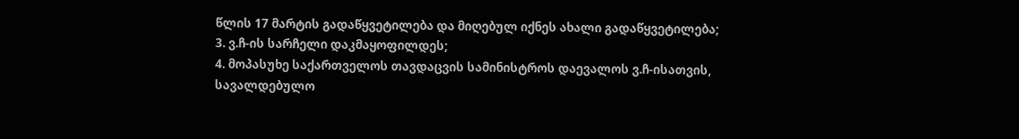წლის 17 მარტის გადაწყვეტილება და მიღებულ იქნეს ახალი გადაწყვეტილება;
3. ვ.ჩ-ის სარჩელი დაკმაყოფილდეს;
4. მოპასუხე საქართველოს თავდაცვის სამინისტროს დაევალოს ვ.ჩ-ისათვის, სავალდებულო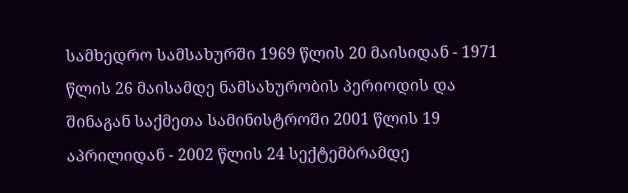სამხედრო სამსახურში 1969 წლის 20 მაისიდან - 1971 წლის 26 მაისამდე ნამსახურობის პერიოდის და შინაგან საქმეთა სამინისტროში 2001 წლის 19 აპრილიდან - 2002 წლის 24 სექტემბრამდე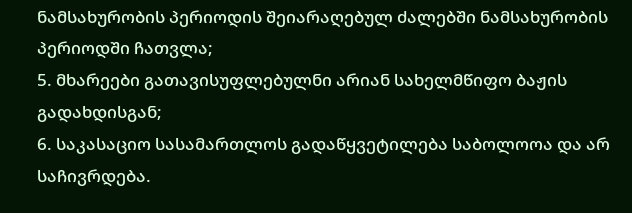ნამსახურობის პერიოდის შეიარაღებულ ძალებში ნამსახურობის პერიოდში ჩათვლა;
5. მხარეები გათავისუფლებულნი არიან სახელმწიფო ბაჟის გადახდისგან;
6. საკასაციო სასამართლოს გადაწყვეტილება საბოლოოა და არ საჩივრდება.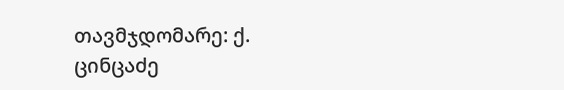თავმჯდომარე: ქ. ცინცაძე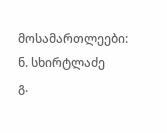მოსამართლეები: ნ. სხირტლაძე
გ.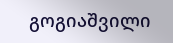გოგიაშვილი